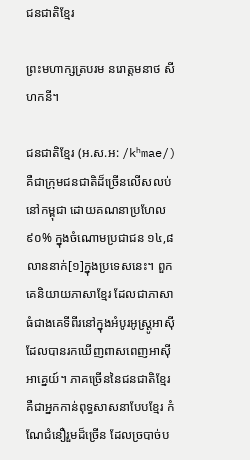ជនជាតិខ្មែរ

ព្រះមហាក្សត្របរម នរោត្ដមនាថ សីហកនី។

ជនជាតិខ្មែរ (អ.ស.អ: /kʰmae/) គឺជាក្រុមជនជាតិដ៏ច្រើនលើសលប់នៅកម្ពុជា ដោយគណនាប្រហែល ៩០% ក្នុងចំណោមប្រជាជន ១៤,៨ លាននាក់[១]ក្នុងប្រទេសនេះ។ ពួកគេនិយាយភាសាខ្មែរ ដែលជាភាសាធំជាងគេទីពីរនៅក្នុងអំបូរអូស្ត្រូអាស៊ី ដែលបានរកឃើញពាសពេញអាស៊ីអាគ្នេយ៍។ ភាគច្រើននៃជនជាតិខ្មែរ គឺជាអ្នកកាន់ពុទ្ធសាសនាបែបខ្មែរ កំណែជំនឿរួមដ៏ច្រើន ដែលច្របាច់ប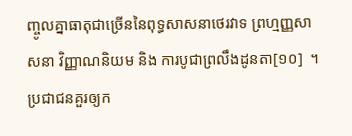ញ្ចូលគ្នាធាតុជាច្រើននៃពុទ្ធសាសនាថេរវាទ ព្រហ្មញ្ញសាសនា វិញ្ញាណនិយម និង ការបូជាព្រលឹងដូនតា[១០]  ។ ប្រជាជនគួរឲ្យក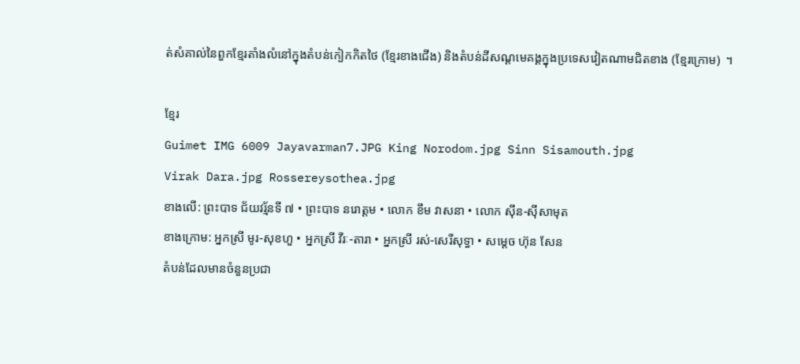ត់សំគាល់នៃពួកខ្មែរតាំងលំនៅក្នុងតំបន់កៀកកិតថៃ (ខ្មែរខាងជើង) និងតំបន់ដីសណ្ដមេគង្គក្នុងប្រទេសវៀតណាមជិតខាង (ខ្មែរក្រោម)  ។

ខ្មែរ
Guimet IMG 6009 Jayavarman7.JPG King Norodom.jpg Sinn Sisamouth.jpg
Virak Dara.jpg Rossereysothea.jpg
ខាងលើ: ព្រះបាទ ជ័យវរ្ម័នទី ៧ • ព្រះបាទ នរោត្តម • លោក ខឹម វាសនា • លោក ស៊ីន-ស៊ីសាមុត
ខាងក្រោម: អ្នកស្រី មូរ-សុខហួ • អ្នកស្រី វីរៈ-តារា • អ្នកស្រី រស់-សេរីសុទ្ធា • សម្តេច ហ៊ុន សែន
តំបន់ដែលមានចំនួនប្រជា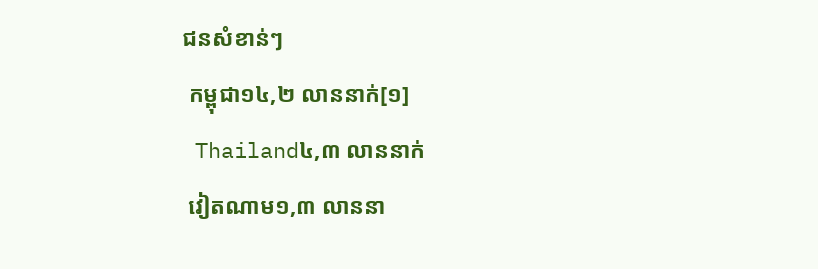ជនសំខាន់ៗ
 កម្ពុជា១៤,២ លាននាក់[១]
 Thailand៤,៣ លាននាក់
 វៀតណាម១,៣ លាននា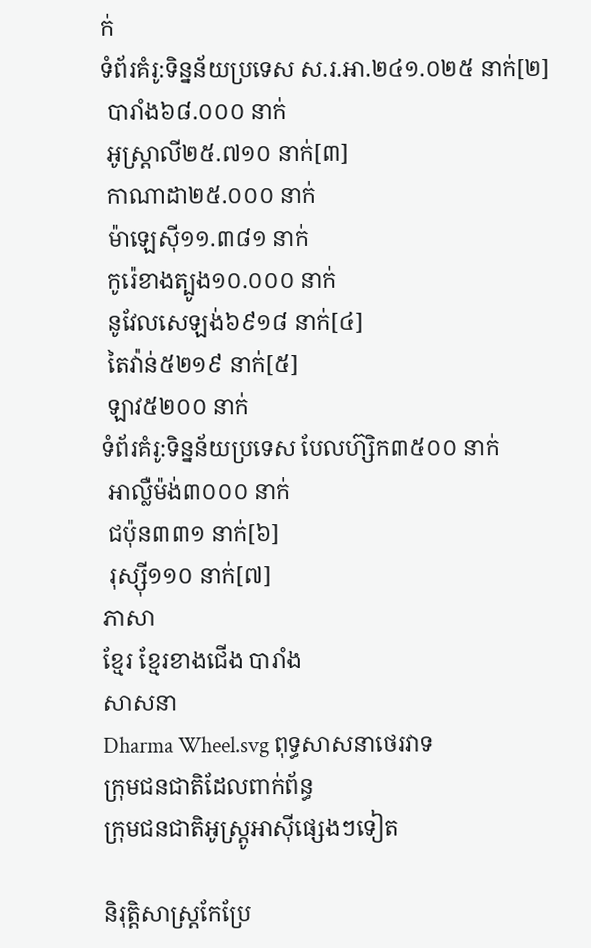ក់
ទំព័រគំរូ:ទិន្នន័យប្រទេស ស.រ.អា.២៤១.០២៥ នាក់[២]
 បារាំង៦៨.០០០ នាក់
 អូស្ត្រាលី២៥.៧១០ នាក់[៣]
 កាណាដា២៥.០០០ នាក់
 ម៉ាឡេស៊ី១១.៣៨១ នាក់
 កូរ៉េខាងត្បូង១០.០០០ នាក់
 នូវែលសេឡង់៦៩១៨ នាក់[៤]
 តៃវ៉ាន់៥២១៩ នាក់[៥]
 ឡាវ៥២០០ នាក់
ទំព័រគំរូ:ទិន្នន័យប្រទេស បែលហ៊្សិក៣៥០០ នាក់
 អាល្លឺម៉ង់៣០០០ នាក់
 ជប៉ុន៣៣១ នាក់[៦]
 រុស្ស៊ី១១០ នាក់[៧]
ភាសា
ខ្មែរ ខ្មែរខាងជើង បារាំង
សាសនា
Dharma Wheel.svg ពុទ្ធសាសនាថេរវាទ
ក្រុមជនជាតិដែលពាក់ព័ន្ធ
ក្រុមជនជាតិអូស្ត្រូអាស៊ីផ្សេងៗទៀត

និរុត្តិសាស្ត្រកែប្រែ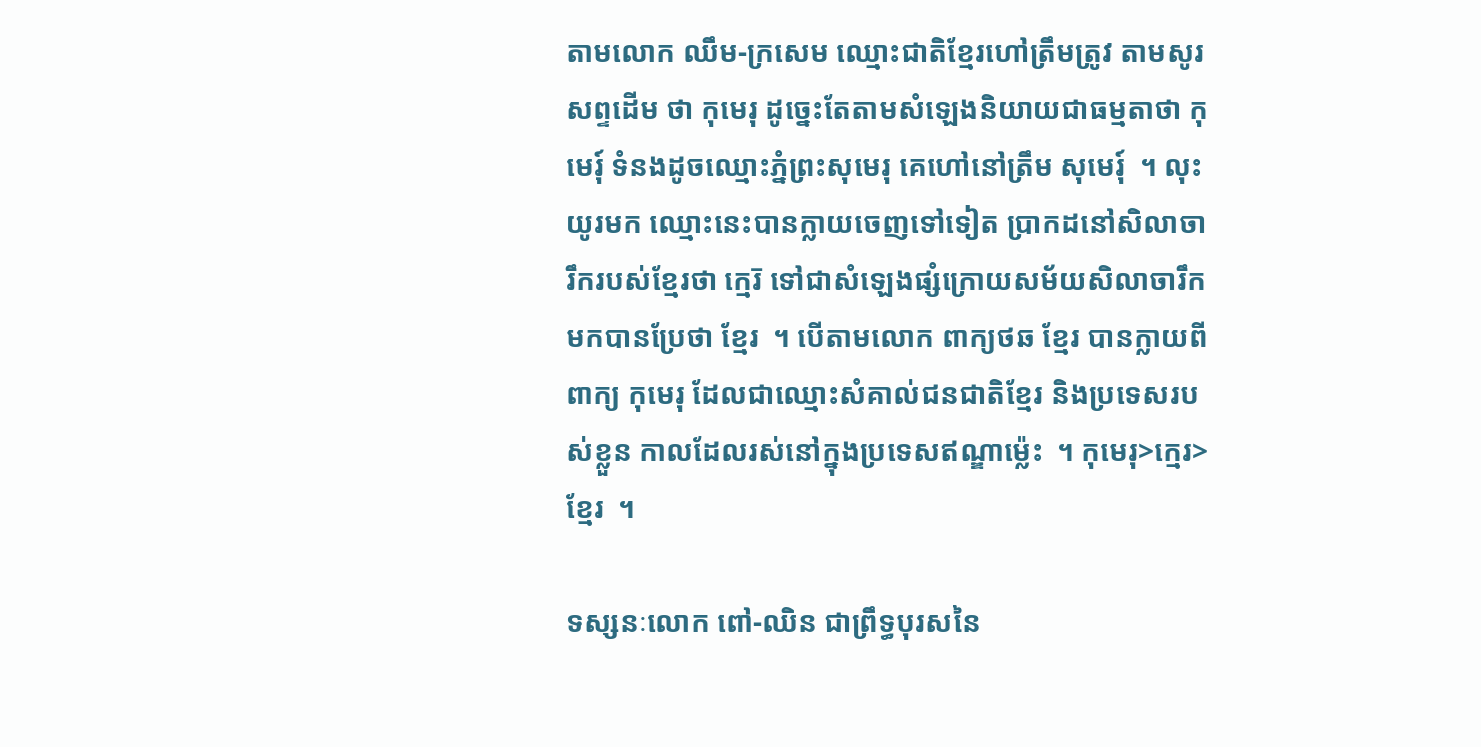តាមលោក ឈឹម-ក្រសេម ឈ្មោះជាតិខ្មែរហៅត្រឹមត្រូវ តាមសូរសព្ទដើម ថា កុមេរុ ដូច្នេះតែតាមសំឡេងនិយាយជាធម្មតាថា កុមេរុ៍ ទំនងដូចឈ្មោះភ្នំព្រះសុមេរុ គេហៅនៅត្រឹម សុមេរុ៍  ។ លុះយូរមក ឈ្មោះនេះបានក្លាយចេញទៅទៀត ប្រាកដនៅសិលាចារឹករបស់ខ្មែរថា ក្មេរ៑ ទៅជាសំឡេងផ្សំក្រោយសម័យសិលាចារឹកមកបានប្រែថា ខ្មែរ  ។ បើតាមលោក ពាក្យថឆ ខ្មែរ បានក្លាយពីពាក្យ កុមេរុ ដែលជាឈ្មោះសំគាល់ជនជាតិខ្មែរ និងប្រទេសរបស់ខ្លួន កាលដែលរស់នៅក្នុងប្រទេសឥណ្ឌាម៉្លេះ  ។ កុមេរុ>ក្មេរ>ខ្មែរ  ។

ទស្សនៈលោក ពៅ-ឈិន ជាព្រឹទ្ធបុរសនៃ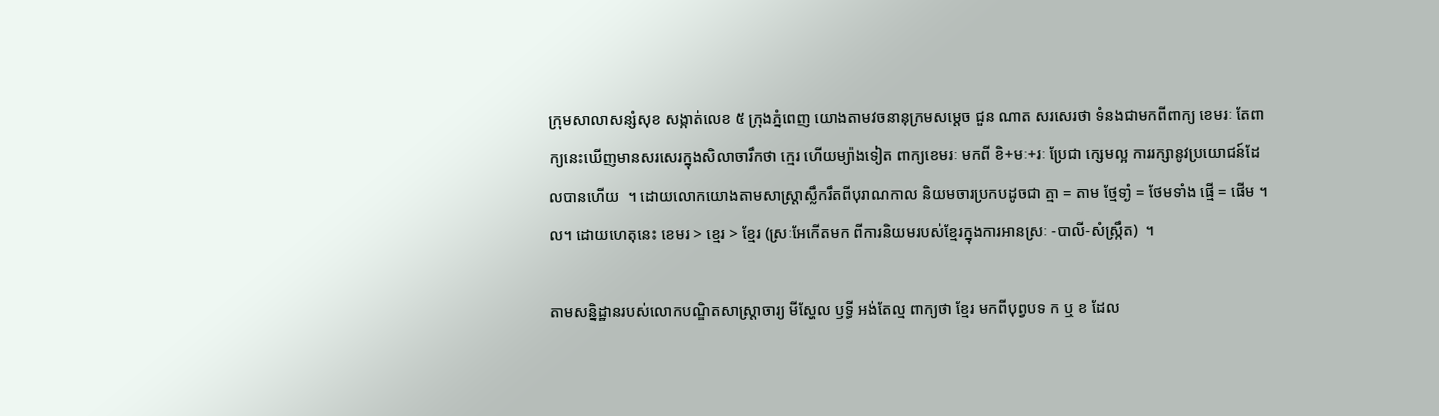ក្រុមសាលាសន្សំសុខ សង្កាត់លេខ ៥ ក្រុងភ្នំពេញ យោងតាមវចនានុក្រមសម្តេច ជួន ណាត សរសេរថា ទំនងជាមកពីពាក្យ ខេមរៈ តែពាក្យនេះឃើញមានសរសេរក្នុងសិលាចារឹកថា ក្មេរ ហើយម្យ៉ាងទៀត ពាក្យខេមរៈ មកពី ខិ+មៈ+រៈ ប្រែជា ក្សេមល្អ ការរក្សានូវប្រយោជន៍ដែលបានហើយ  ។ ដោយលោកយោងតាមសាស្ត្រាស្លឹករឹតពីបុរាណកាល និយមចារប្រកបដូចជា ត្មា = តាម ថ្មែទាំ្ង = ថែមទាំង ផ្មើ = ផើម ។ល។ ដោយហេតុនេះ ខេមរ > ខ្មេរ > ខ្មែរ (ស្រៈអែកើតមក ពីការនិយមរបស់ខ្មែរក្នុងការអានស្រៈ -បាលី-សំស្ក្រឹត)  ។

តាមសន្និដ្ឋានរបស់លោកបណ្ឌិតសាស្ត្រាចារ្យ មីស្ហែល ឫទ្ធី អង់តែល្ម ពាក្យថា ខ្មែរ មកពីបុព្វបទ ក ឬ ខ ដែល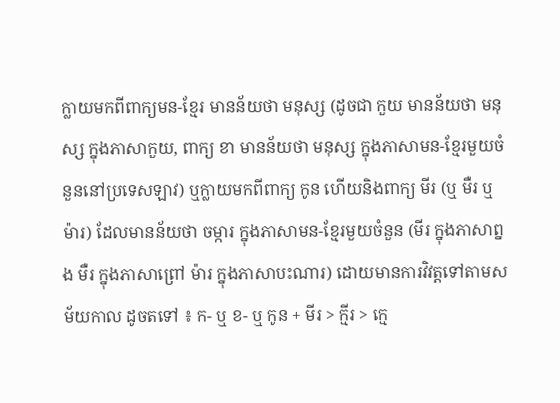ក្លាយមកពីពាក្យមន-ខ្មែរ មានន័យថា មនុស្ស (ដូចជា កួយ មានន័យថា មនុស្ស ក្នុងភាសាកួយ, ពាក្យ ខា មានន័យថា មនុស្ស ក្នុងភាសាមន-ខ្មែរមួយចំនួននៅប្រទេសឡាវ) ឬក្លាយមកពីពាក្យ កូន ហើយនិងពាក្យ មីរ (ឬ មឺរ ឬ ម៉ារ) ដែលមានន័យថា ចម្ការ ក្នុងភាសាមន-ខ្មែរមួយចំនួន (មីរ ក្នុងភាសាព្នង មឺរ ក្នុងភាសាព្រៅ ម៉ារ ក្នុងភាសាបះណារ) ដោយមានការវិវត្តទៅតាមសម័យកាល ដូចតទៅ ៖ ក- ឬ ខ- ឬ កូន + មីរ > ក្មីរ > ក្មេ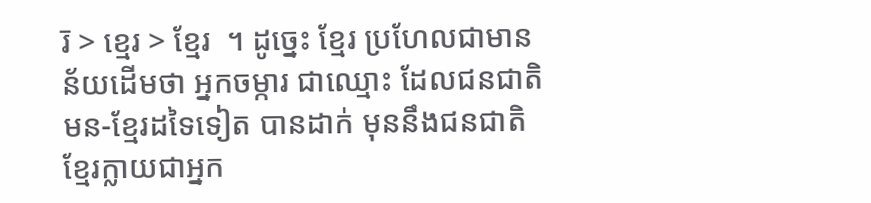រ៑ > ខ្មេរ > ខ្មែរ  ។ ដូច្នេះ ខ្មែរ ប្រហែលជាមានន័យដើមថា អ្នកចម្ការ ជាឈ្មោះ ដែលជនជាតិមន-ខ្មែរដទៃទៀត បានដាក់ មុននឹងជនជាតិខ្មែរក្លាយជាអ្នក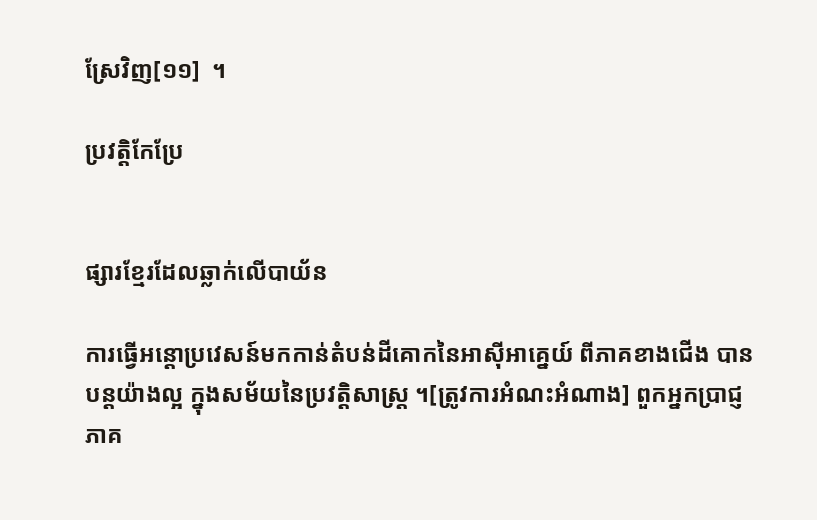ស្រែវិញ[១១]  ។

ប្រវត្តិកែប្រែ


ផ្សារខ្មែរដែលឆ្លាក់លើបាយ័ន

ការធ្វើអន្តោប្រវេសន៍មកកាន់តំបន់ដីគោកនៃអាស៊ីអាគ្នេយ៍ ពីភាគខាងជើង បានបន្តយ៉ាងល្អ ក្នុងសម័យនៃប្រវត្តិសាស្ត្រ ។[ត្រូវការអំណះអំណាង] ពួកអ្នកប្រាជ្ញភាគ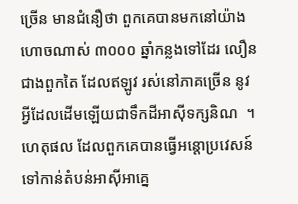ច្រើន មានជំនឿថា ពួកគេបានមកនៅយ៉ាងហោចណាស់ ៣០០០ ឆ្នាំកន្លងទៅដែរ លឿនជាងពួកតៃ ដែលឥឡូវ រស់នៅភាគច្រើន នូវអ្វីដែលដើមឡើយជាទឹកដីអាស៊ីទក្សនិណ  ។ ហេតុផល ដែលពួកគេបានធ្វើអន្តោប្រវេសន៍ ទៅកាន់តំបន់អាស៊ីអាគ្នេ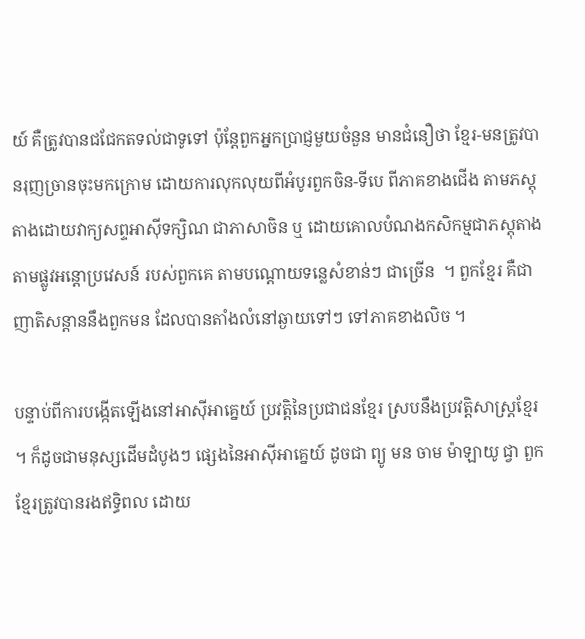យ៍ គឺត្រូវបានជជែកតទល់ជាទូទៅ ប៉ុន្តែពួកអ្នកប្រាជ្ញមួយចំនួន មានជំនឿថា ខ្មែរ-មនត្រូវបានរុញច្រានចុះមកក្រោម ដោយការលុកលុយពីអំបូរពួកចិន-ទីបេ ពីភាគខាងជើង តាមភស្តុតាងដោយវាក្យសព្ទអាស៊ីទក្សិណ ជាភាសាចិន ឬ ដោយគោលបំណងកសិកម្មជាភស្តុតាង តាមផ្លូវអន្តោប្រវេសន៍ របស់ពួកគេ តាមបណ្ដោយទន្លេសំខាន់ៗ ជាច្រើន  ។ ពួកខ្មែរ គឺជាញាតិសន្តាននឹងពួកមន ដែលបានតាំងលំនៅឆ្ងាយទៅៗ ទៅភាគខាងលិច ។

បន្ទាប់ពីការបង្កើតឡើងនៅអាស៊ីអាគ្នេយ៍ ប្រវត្តិនៃប្រជាជនខ្មែរ ស្របនឹងប្រវត្តិសាស្ត្រខ្មែរ  ។ ក៏ដូចជាមនុស្សដើមដំបូងៗ ផ្សេងនៃអាស៊ីអាគ្នេយ៍ ដូចជា ព្យូ មន ចាម ម៉ាឡាយូ ជ្វា ពួកខ្មែរត្រូវបានរងឥទ្ធិពល ដោយ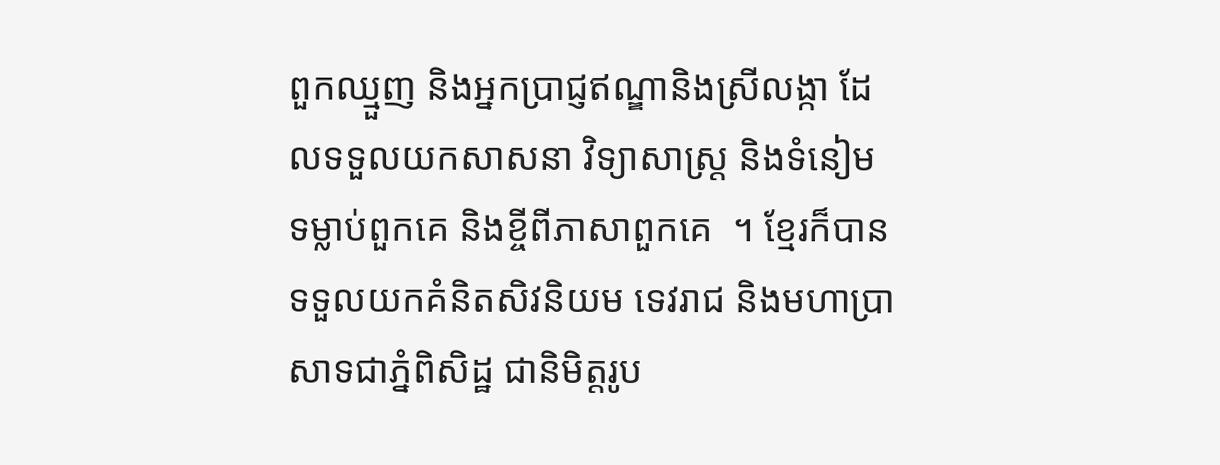ពួកឈ្មួញ និងអ្នកប្រាជ្ញឥណ្ឌានិងស្រីលង្កា ដែលទទួលយកសាសនា វិទ្យាសាស្ត្រ និងទំនៀមទម្លាប់ពួកគេ និងខ្ចីពីភាសាពួកគេ  ។ ខ្មែរក៏បានទទួលយកគំនិតសិវនិយម ទេវរាជ និងមហាប្រាសាទជាភ្នំពិសិដ្ឋ ជានិមិត្តរូប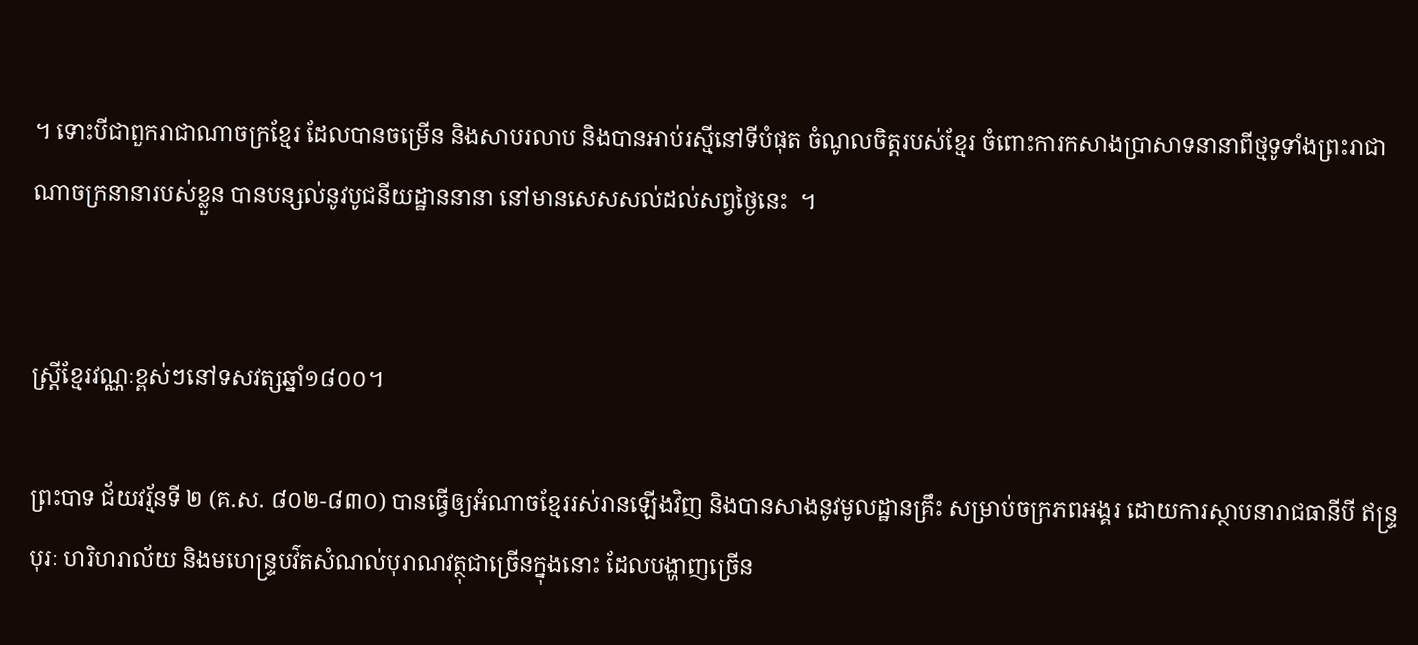។ ទោះបីជាពួករាជាណាចក្រខ្មែរ ដែលបានចម្រើន និងសាបរលាប និងបានអាប់រស្មីនៅទីបំផុត ចំណូលចិត្តរបស់ខ្មែរ ចំពោះការកសាងប្រាសាទនានាពីថ្មទូទាំងព្រះរាជាណាចក្រនានារបស់ខ្លួន បានបន្សល់នូវបូជនីយដ្ឋាននានា នៅមានសេសសល់ដល់សព្វថ្ងៃនេះ  ។


ស្ត្រីខ្មែរវណ្ណៈខ្ពស់ៗនៅទសវត្សឆ្នាំ១៨០០។

ព្រះបាទ ជ័យវរ្ម័នទី ២ (គ.ស. ៨០២-៨៣០) បានធ្វើឲ្យអំណាចខ្មែររស់រានឡើងវិញ និងបានសាងនូវមូលដ្ឋានគ្រឹះ សម្រាប់ចក្រភពអង្គរ ដោយការស្ថាបនារាជធានីបី ឥន្ទ្របុរៈ ហរិហរាល័យ និងមហេន្ទ្របវ៌តសំណល់បុរាណវត្ថុជាច្រើនក្នុងនោះ ដែលបង្ហាញច្រើន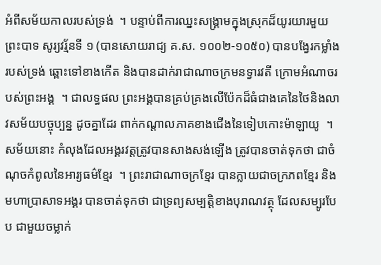អំពីសម័យកាលរបស់ទ្រង់  ។ បន្ទាប់ពីការឈ្នះសង្គ្រាមក្នុងស្រុកដ៏យូរយារមួយ ព្រះបាទ សូរ្យវរ្ម័នទី ១ (បានសោយរាជ្យ គ.ស. ១០០២-១០៥០) បានបង្វែរកម្លាំងរបស់ទ្រង់ ឆ្ពោះទៅខាងកើត និងបានដាក់រាជាណាចក្រមនទ្វារវតី ក្រោមអំណាចរបស់ព្រះអង្គ  ។ ជាលទ្ធផល ព្រះអង្គបានគ្រប់គ្រងលើប៉ែកដ៏ធំជាងគេនៃថៃនិងលាវសម័យបច្ចុប្បន្ន ដូចគ្នាដែរ ពាក់កណ្ដាលភាគខាងជើងនៃទៀបកោះម៉ាឡាយូ  ។ សម័យនោះ កំលុងដែលអង្គរវត្តត្រូវបានសាងសង់ឡើង ត្រូវបានចាត់ទុកថា ជាចំណុចកំពូលនៃអារ្យធម៌ខ្មែរ  ។ ព្រះរាជាណាចក្រខ្មែរ បានក្លាយជាចក្រភពខ្មែរ និងមហាប្រាសាទអង្គរ បានចាត់ទុកថា ជាទ្រព្យសម្បត្តិខាងបុរាណវត្ថុ ដែលសម្បូរបែប ជាមួយចម្លាក់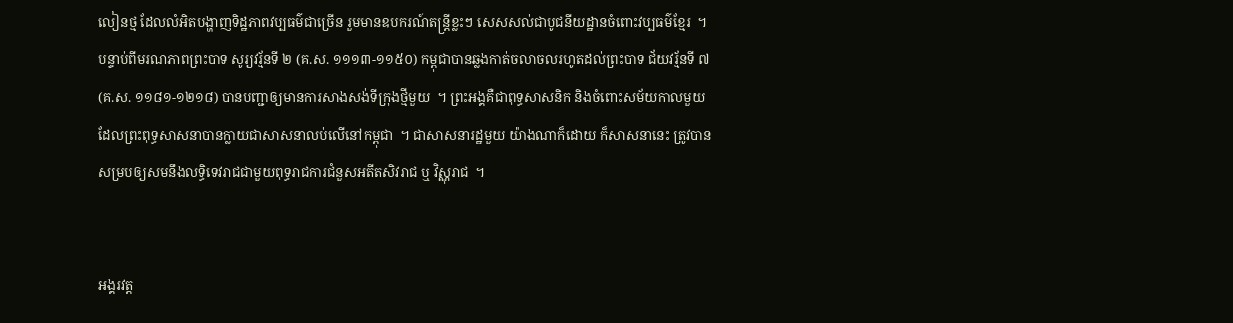លៀនថ្ម ដែលលំអិតបង្ហាញទិដ្ឋភាពវប្បធម៌ជាច្រើន រួមមានឧបករណ៍តន្ត្រីខ្លះៗ សេសសល់ជាបូជនីយដ្ឋានចំពោះវប្បធម៌ខ្មែរ  ។ បន្ទាប់ពីមរណភាពព្រះបាទ សូរ្យវរ្ម័នទី ២ (គ.ស. ១១១៣-១១៥០) កម្ពុជាបានឆ្លងកាត់ចលាចលរហូតដល់ព្រះបាទ ជ័យវរ្ម័នទី ៧ (គ.ស. ១១៨១-១២១៨) បានបញ្ជាឲ្យមានការសាងសង់ទីក្រុងថ្មីមួយ  ។ ព្រះអង្គគឺជាពុទ្ធសាសនិក និងចំពោះសម័យកាលមួយ ដែលព្រះពុទ្ធសាសនាបានក្លាយជាសាសនាលប់លើនៅកម្ពុជា  ។ ជាសាសនារដ្ឋមួយ យ៉ាងណាក៏ដោយ ក៏សាសនានេះ ត្រូវបានសម្របឲ្យសមនឹងលទ្ធិទេវរាជជាមួយពុទ្ធរាជការជំនួសអតីតសិវរាជ ឬ វិស្ណុរាជ  ។


អង្គរវត្ត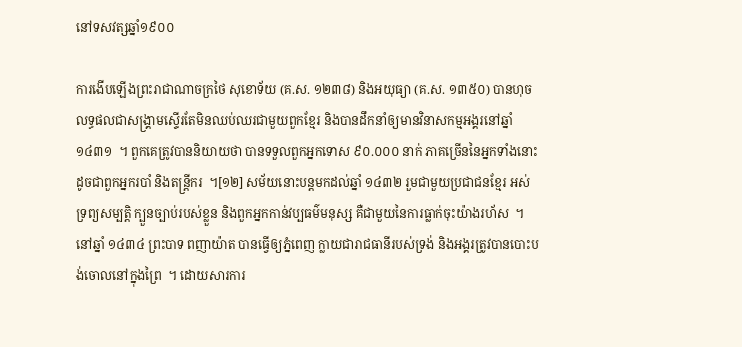នៅទសវត្សឆ្នាំ១៩០០

ការងើបឡើងព្រះរាជាណាចក្រថៃ សុខោទ័យ (គ.ស. ១២៣៨) និងអយុធ្យា (គ.ស. ១៣៥០) បានហុចលទ្ធផលជាសង្គ្រាមស្ទើរតែមិនឈប់ឈរជាមួយពួកខ្មែរ និងបានដឹកនាំឲ្យមានវិនាសកម្មអង្គរនៅឆ្នាំ ១៤៣១  ។ ពួកគេត្រូវបាននិយាយថា បានទទួលពួកអ្នកទោស ៩០.០០០ នាក់ ភាគច្រើននៃអ្នកទាំងនោះ ដូចជាពួកអ្នករបាំ និងតន្ត្រីករ  ។[១២] សម័យនោះបន្តមកដល់ឆ្នាំ ១៤៣២ រួមជាមួយប្រជាជនខ្មែរ អស់ទ្រព្យសម្បត្តិ ក្បួនច្បាប់របស់ខ្លួន និងពួកអ្នកកាន់វប្បធម៌មនុស្ស គឺជាមួយនៃការធ្លាក់ចុះយ៉ាងរហ័ស  ។ នៅឆ្នាំ ១៤៣៤ ព្រះបាទ ពញាយ៉ាត បានធ្វើឲ្យភ្នំពេញ ក្លាយជារាជធានីរបស់ទ្រង់ និងអង្គរត្រូវបានបោះបង់ចោលនៅក្នុងព្រៃ  ។ ដោយសារការ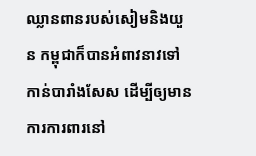ឈ្លានពានរបស់សៀមនិងយួន កម្ពុជាក៏បានអំពាវនាវទៅកាន់បារាំងសែស ដើម្បីឲ្យមានការការពារនៅ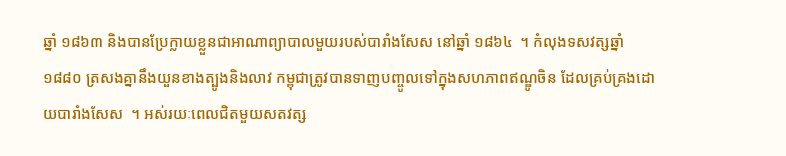ឆ្នាំ ១៨៦៣ និងបានប្រែក្លាយខ្លួនជាអាណាព្យាបាលមួយរបស់បារាំងសែស នៅឆ្នាំ ១៨៦៤  ។ កំលុងទសវត្សឆ្នាំ ១៨៨០ ត្រសងគ្នានឹងយួនខាងត្បូងនិងលាវ កម្ពុជាត្រូវបានទាញបញ្ចូលទៅក្នុងសហភាពឥណ្ឌូចិន ដែលគ្រប់គ្រងដោយបារាំងសែស  ។ អស់រយៈពេលជិតមួយសតវត្ស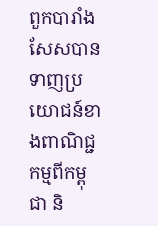ពួកបារាំងសែសបានទាញប្រយោជន៍ខាងពាណិជ្ជកម្មពីកម្ពុជា និ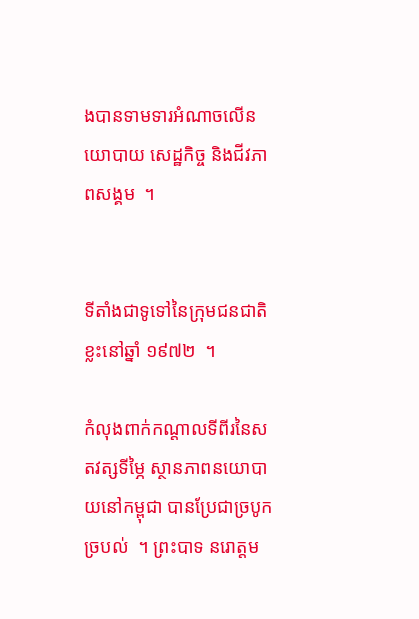ងបានទាមទារអំណាចលើនយោបាយ សេដ្ឋកិច្ច និងជីវភាពសង្គម  ។


ទីតាំងជាទូទៅនៃក្រុមជនជាតិខ្លះនៅឆ្នាំ ១៩៧២  ។

កំលុងពាក់កណ្ដាលទីពីរនៃសតវត្សទីម្ភៃ ស្ថានភាពនយោបាយនៅកម្ពុជា បានប្រែជាច្របូកច្របល់  ។ ព្រះបាទ នរោត្តម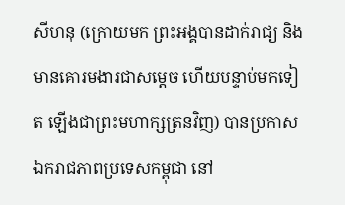សីហនុ (ក្រោយមក ព្រះអង្គបានដាក់រាជ្យ និងមានគោរមងារជាសម្ដេច ហើយបន្ទាប់មកទៀត ឡើងជាព្រះមហាក្សត្រនវិញ) បានប្រកាសឯករាជភាពប្រទេសកម្ពុជា នៅ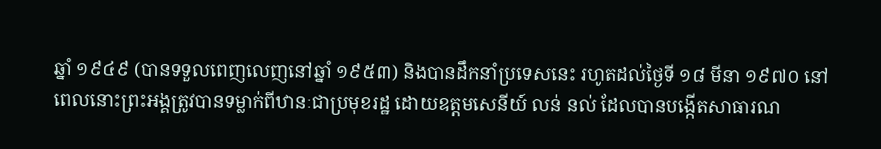ឆ្នាំ ១៩៤៩ (បានទទួលពេញលេញនៅឆ្នាំ ១៩៥៣) និងបានដឹកនាំប្រទេសនេះ រហូតដល់ថ្ងៃទី ១៨ មីនា ១៩៧០ នៅពេលនោះព្រះអង្គត្រូវបានទម្លាក់ពីឋានៈជាប្រមុខរដ្ឋ ដោយឧត្តមសេនីយ៍ លន់ នល់ ដែលបានបង្កើតសាធារណ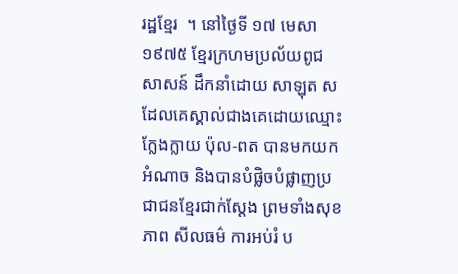រដ្ឋខ្មែរ  ។ នៅថ្ងៃទី ១៧ មេសា ១៩៧៥ ខ្មែរក្រហមប្រល័យពូជសាសន៍ ដឹកនាំដោយ សាឡុត ស ដែលគេស្គាល់ជាងគេដោយឈ្មោះក្លែងក្លាយ ប៉ុល-ពត បានមកយកអំណាច និងបានបំផ្លិចបំផ្លាញប្រជាជនខ្មែរជាក់ស្ដែង ព្រមទាំងសុខភាព សីលធម៌ ការអប់រំ ប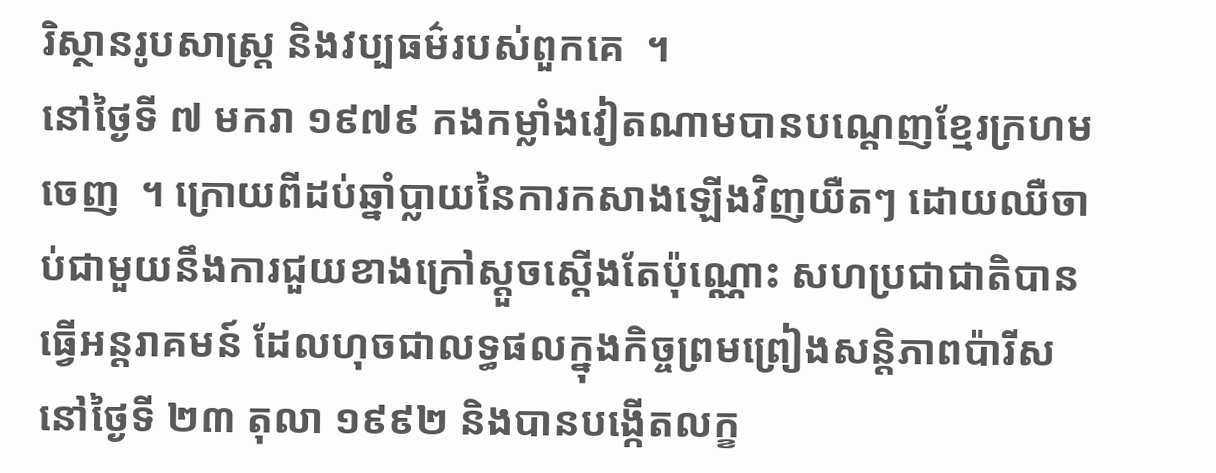រិស្ថានរូបសាស្ត្រ និងវប្បធម៌របស់ពួកគេ  ។
នៅថ្ងៃទី ៧ មករា ១៩៧៩ កងកម្លាំងវៀតណាមបានបណ្ដេញខ្មែរក្រហមចេញ  ។ ក្រោយពីដប់ឆ្នាំប្លាយនៃការកសាងឡើងវិញយឺតៗ ដោយឈឺចាប់ជាមួយនឹងការជួយខាងក្រៅស្ដួចស្ដើងតែប៉ុណ្ណោះ សហប្រជាជាតិបានធ្វើអន្តរាគមន៍ ដែលហុចជាលទ្ធផលក្នុងកិច្ចព្រមព្រៀងសន្តិភាពប៉ារីស នៅថ្ងៃទី ២៣ តុលា ១៩៩២ និងបានបង្កើតលក្ខ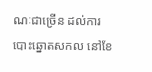ណៈជាច្រើន ដល់ការបោះឆ្នោតសកល នៅខែ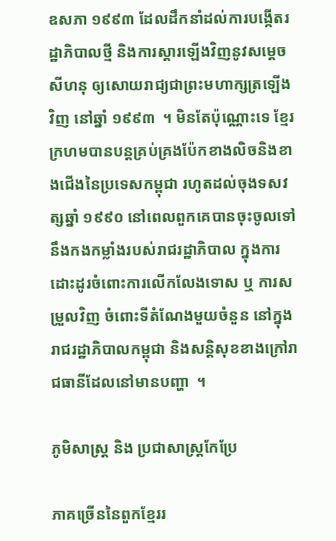ឧសភា ១៩៩៣ ដែលដឹកនាំដល់ការបង្កើតរដ្ឋាភិបាលថ្មី និងការស្ដារឡើងវិញនូវសម្ដេច សីហនុ ឲ្យសោយរាជ្យជាព្រះមហាក្សត្រឡើងវិញ នៅឆ្នាំ ១៩៩៣  ។ មិនតែប៉ុណ្ណោះទេ ខ្មែរក្រហមបានបន្តគ្រប់គ្រងប៉ែកខាងលិចនិងខាងជើងនៃប្រទេសកម្ពុជា រហូតដល់ចុងទសវត្សឆ្នាំ ១៩៩០ នៅពេលពួកគេបានចុះចូលទៅនឹងកងកម្លាំងរបស់រាជរដ្ឋាភិបាល ក្នុងការដោះដូរចំពោះការលើកលែងទោស ឬ ការសម្រួលវិញ ចំពោះទីតំណែងមួយចំនួន នៅក្នុងរាជរដ្ឋាភិបាលកម្ពុជា និងសន្តិសុខខាងក្រៅរាជធានីដែលនៅមានបញ្ហា  ។

ភូមិសាស្ត្រ និង ប្រជាសាស្ត្រកែប្រែ

ភាគច្រើននៃពួកខ្មែររ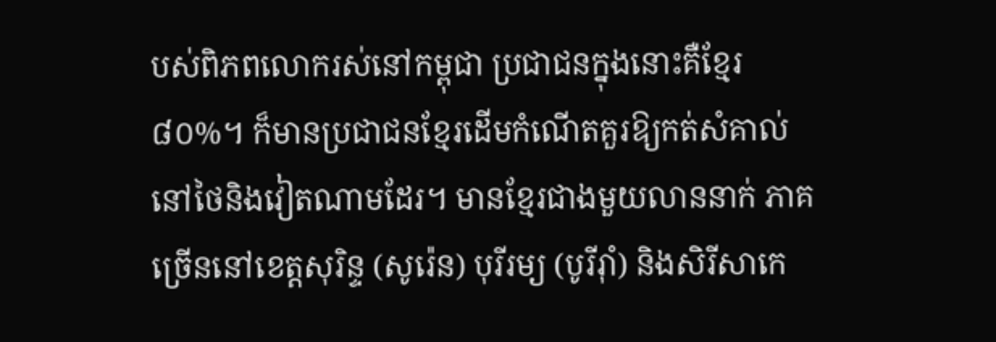បស់ពិភពលោករស់នៅកម្ពុជា ប្រជាជនក្នុងនោះគឺខ្មែរ៨០%។ ក៏មានប្រជាជនខ្មែរដើមកំណើតគួរឱ្យកត់សំគាល់នៅថៃនិងវៀតណាមដែរ។ មានខ្មែរជាងមួយលាននាក់ ភាគច្រើននៅខេត្តសុរិន្ទ (សូរ៉េន) បុរីរម្យ (បូរីរ៉ាំ) និងសិរីសាកេ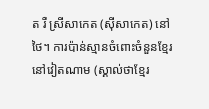ត រឺ ស្រីសាកេត (ស៊ីសាកេត) នៅថៃ។ ការប៉ាន់ស្មានចំពោះចំនួនខ្មែរនៅវៀតណាម (ស្គាល់ថាខ្មែរ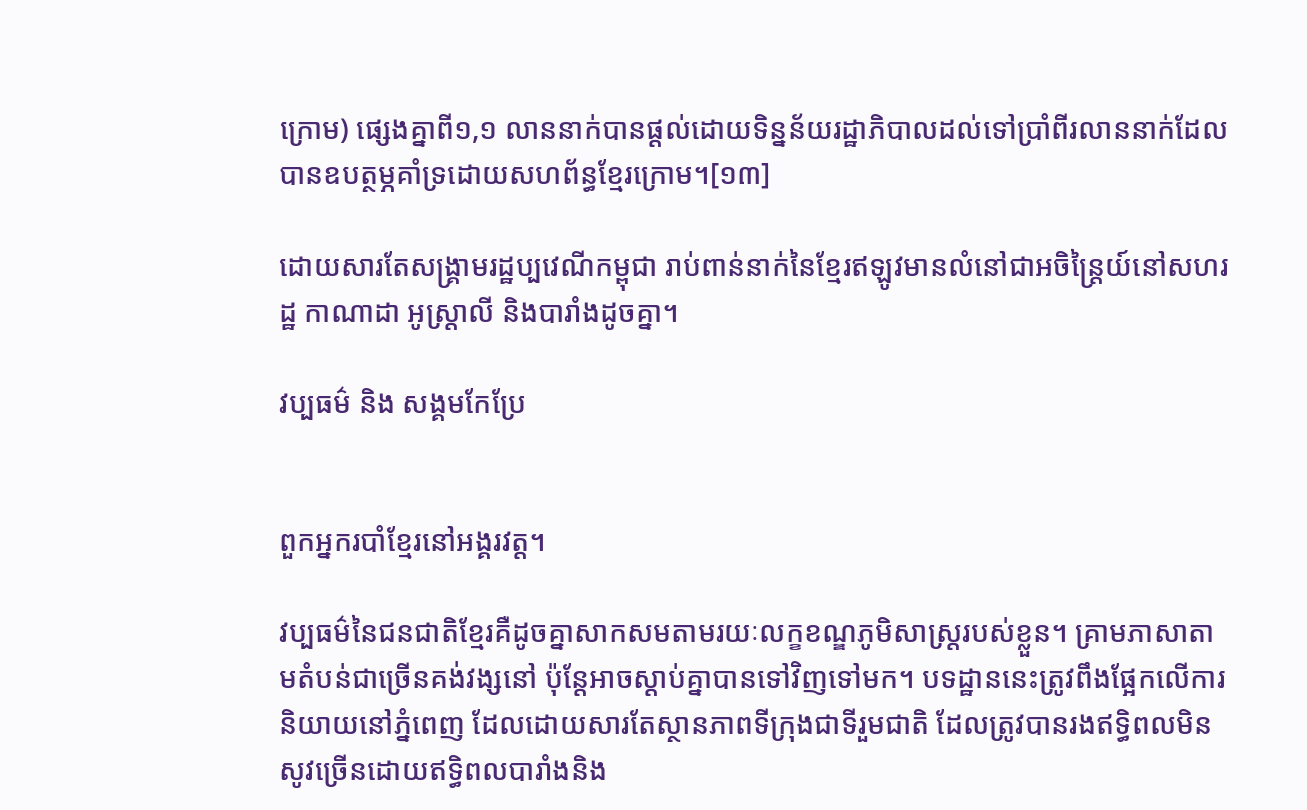ក្រោម) ផ្សេងគ្នាពី១,១ លាននាក់បានផ្ដល់ដោយទិន្នន័យរដ្ឋាភិបាលដល់ទៅប្រាំពីរលាននាក់ដែលបានឧបត្ថម្ភគាំទ្រដោយសហព័ន្ធខ្មែរក្រោម។[១៣]

ដោយសារតែសង្គ្រាមរដ្ឋប្បវេណីកម្ពុជា រាប់ពាន់នាក់នៃខ្មែរឥឡូវមានលំនៅជាអចិន្ត្រៃយ៍នៅសហរដ្ឋ កាណាដា អូស្ត្រាលី និងបារាំងដូចគ្នា។

វប្បធម៌ និង សង្គមកែប្រែ


ពួកអ្នករបាំខ្មែរនៅអង្គរវត្ត។

វប្បធម៌នៃជនជាតិខ្មែរគឺដូចគ្នាសាកសមតាមរយៈលក្ខខណ្ឌភូមិសាស្ត្ររបស់ខ្លួន។ គ្រាមភាសាតាមតំបន់ជាច្រើនគង់វង្សនៅ ប៉ុន្តែអាចស្ដាប់គ្នាបានទៅវិញទៅមក។ បទដ្ឋាននេះត្រូវពឹងផ្អែកលើការនិយាយនៅភ្នំពេញ ដែលដោយសារតែស្ថានភាពទីក្រុងជាទីរួមជាតិ ដែលត្រូវបានរងឥទ្ធិពលមិនសូវច្រើនដោយឥទ្ធិពលបារាំងនិង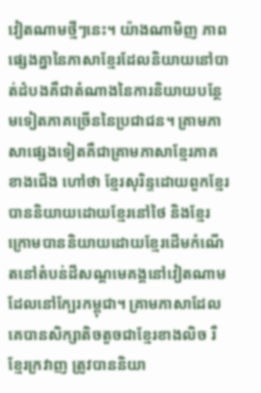វៀតណាមថ្មីៗនេះ។ យ៉ាងណាមិញ ភាពផ្សេងគ្នានៃភាសាខ្មែរដែលនិយាយនៅបាត់ដំបងគឺជាតំណាងនៃការនិយាយបន្ថែមទៀតភាគច្រើននៃប្រជាជន។ គ្រាមភាសាផ្សេងទៀតគឺជាគ្រាមភាសាខ្មែរភាគខាងជើង ហៅថា ខ្មែរសុរិន្ទដោយពួកខ្មែរ បាននិយាយដោយខ្មែរនៅថៃ និងខ្មែរក្រោមបាននិយាយដោយខ្មែរដើមកំណើតនៅតំបន់ដីសណ្ដមេគង្គនៅវៀតណាមដែលនៅក្បែរកម្ពុជា។ គ្រាមភាសាដែលគេបានសិក្សាតិចតួចជាខ្មែរខាងលិច រឺ ខ្មែរក្រវាញ ត្រូវបាននិយា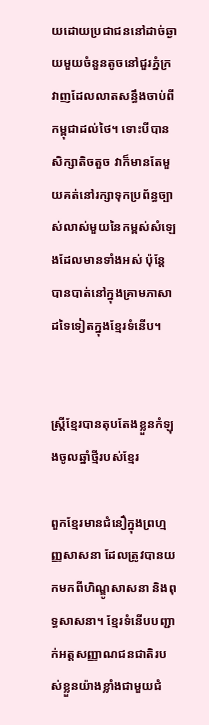យដោយប្រជាជននៅដាច់ឆ្ងាយមួយចំនួនតូចនៅជួរភ្នំក្រវាញដែលលាតសន្ធឹងចាប់ពីកម្ពុជាដល់ថៃ។ ទោះបីបានសិក្សាតិចតួច វាក៏មានតែមួយគត់នៅរក្សាទុកប្រព័ន្ធច្បាស់លាស់មួយនៃកម្ពស់សំឡេងដែលមានទាំងអស់ ប៉ុន្តែបានបាត់នៅក្នុងគ្រាមភាសាដទៃទៀតក្នុងខ្មែរទំនើប។


ស្ត្រីខ្មែរបានតុបតែងខ្លួនកំឡុងចូលឆ្នាំថ្មីរបស់ខ្មែរ

ពួកខ្មែរមានជំនឿក្នុងព្រហ្មញ្ញសាសនា ដែលត្រូវបានយកមកពីហិណ្ឌូសាសនា និងពុទ្ធសាសនា។ ខ្មែរទំនើបបញ្ជាក់អត្តសញ្ញាណជនជាតិរបស់ខ្លួនយ៉ាងខ្លាំងជាមួយជំ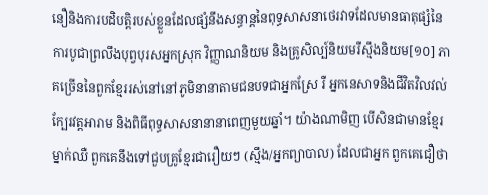នឿនិងការបដិបត្តិរបស់ខ្លួនដែលផ្សំនឹងសន្ធាន្តនៃពុទ្ធសាសនាថេរវាទដែលមានធាតុផ្សំនៃការបូជាព្រលឹងបុព្វបុរសអ្នកស្រុក វិញ្ញាណនិយម និងគ្រូសិល្ប៍និយមរឺស្មឹងនិយម[១០] ភាគច្រើននៃពួកខ្មែររស់នៅនៅភូមិនានាតាមជនបទជាអ្នកស្រែ រឺ អ្នកនេសាទនិងជីវិតវិលវល់ក្បែរវត្តអារាម និងពិធីពុទ្ធសាសនានានាពេញមួយឆ្នាំ។ យ៉ាងណាមិញ បើសិនជាមានខ្មែរម្នាក់ឈឺ ពួកគេនឹងទៅជួបគ្រូខ្មែរជារឿយៗ (ស្មឹង/អ្នកព្យាបាល) ដែលជាអ្នក ពួកគេជឿថា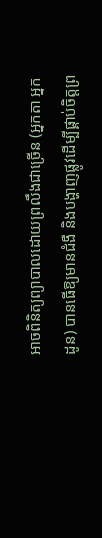អាចពិនិត្យព្យាបាលដោយព្រលឹងជាច្រើន (អ្នកតា អ្នកដូន) បានធើឱ្យមានជំងឺ និងបង្ហាញផ្លូវដើម្បីផ្គាប់ចិត្តព្រ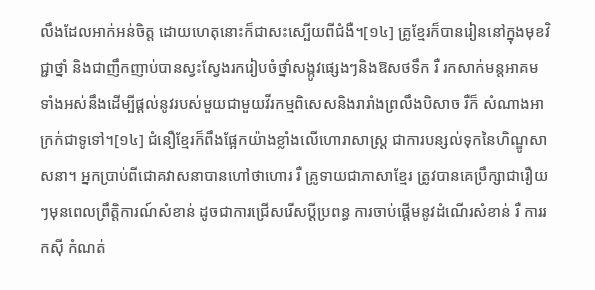លឹងដែលអាក់អន់ចិត្ត ដោយហេតុនោះក៏ជាសះស្បើយពីជំងឺ។[១៤] គ្រូខ្មែរក៏បានរៀននៅក្នុងមុខវិជ្ជាថ្នាំ និងជាញឹកញាប់បានស្វះស្វែងរករៀបចំថ្នាំសង្កូវផ្សេងៗនិងឱសថទឹក រឺ រកសាក់មន្តអាគម ទាំងអស់នឹងដើម្បីផ្ដល់នូវរបស់មួយជាមួយវីរកម្មពិសេសនិងរារាំងព្រលឹងបិសាច រឺក៏ សំណាងអាក្រក់ជាទូទៅ។[១៤] ជំនឿខ្មែរក៏ពឹងផ្អែកយ៉ាងខ្លាំងលើហោរាសាស្ត្រ ជាការបន្សល់ទុកនៃហិណ្ឌូសាសនា។ អ្នកប្រាប់ពីជោគវាសនាបានហៅថាហោរ រឺ គ្រូទាយជាភាសាខ្មែរ ត្រូវបានគេប្រឹក្សាជារឿយៗមុនពេលព្រឹត្តិការណ៍សំខាន់ ដូចជាការជ្រើសរើសប្ដីប្រពន្ធ ការចាប់ផ្ដើមនូវដំណើរសំខាន់ រឺ ការរកស៊ី កំណត់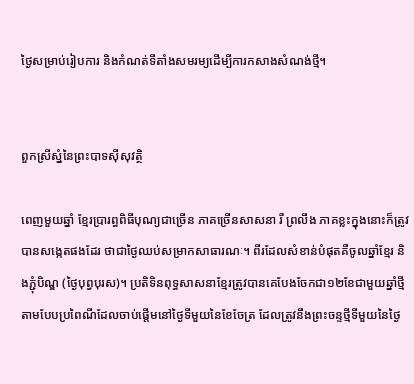ថ្ងៃសម្រាប់រៀបការ និងកំណត់ទីតាំងសមរម្យដើម្បីការកសាងសំណង់ថ្មី។


ពួកស្រីស្នំនៃព្រះបាទស៊ីសុវត្ថិ

ពេញមួយឆ្នាំ ខ្មែរប្រារព្ធពិធីបុណ្យជាច្រើន ភាគច្រើនសាសនា រឺ ព្រលឹង ភាគខ្លះក្នុងនោះក៏ត្រូវបានសង្កេតផងដែរ ថាជាថ្ងៃឈប់សម្រាកសាធារណៈ។ ពីរដែលសំខាន់បំផុតគឺចូលឆ្នាំខ្មែរ និងភ្ជុំបិណ្ឌ (ថ្ងៃបុព្វបុរស)។ ប្រតិទិនពុទ្ធសាសនាខ្មែរត្រូវបានគេបែងចែកជា១២ខែជាមួយឆ្នាំថ្មីតាមបែបប្រពៃណីដែលចាប់ផ្ដើមនៅថ្ងៃទីមួយនៃខែចែត្រ ដែលត្រូវនឹងព្រះចន្ទថ្មីទីមួយនៃថ្ងៃ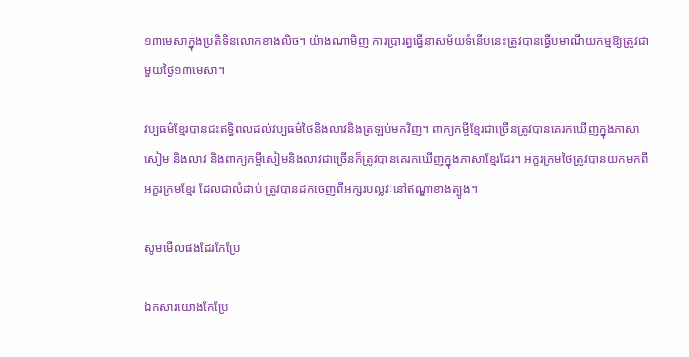១៣មេសាក្នុងប្រតិទិនលោកខាងលិច។ យ៉ាងណាមិញ ការប្រារព្ធធ្វើនាសម័យទំនើបនេះត្រូវបានធ្វើបមាណីយកម្មឱ្យត្រូវជាមួយថ្ងៃ១៣មេសា។

វប្បធម៌ខ្មែរបានជះឥទ្ធិពលដល់វប្បធម៌ថៃនិងលាវនិងត្រឡប់មកវិញ។ ពាក្យកម្ចីខ្មែរជាច្រើនត្រូវបានគេរកឃើញក្នុងភាសាសៀម និងលាវ និងពាក្យកម្ចីសៀមនិងលាវជាច្រើនក៏ត្រូវបានគេរកឃើញក្នុងភាសាខ្មែរដែរ។ អក្ខរក្រមថៃត្រូវបានយកមកពីអក្ខរក្រមខ្មែរ ដែលជាលំដាប់ ត្រូវបានដកចេញពីអក្សរបល្លវៈនៅឥណ្ឌាខាងត្បូង។

សូមមើលផងដែរកែប្រែ

ឯកសារយោងកែប្រែ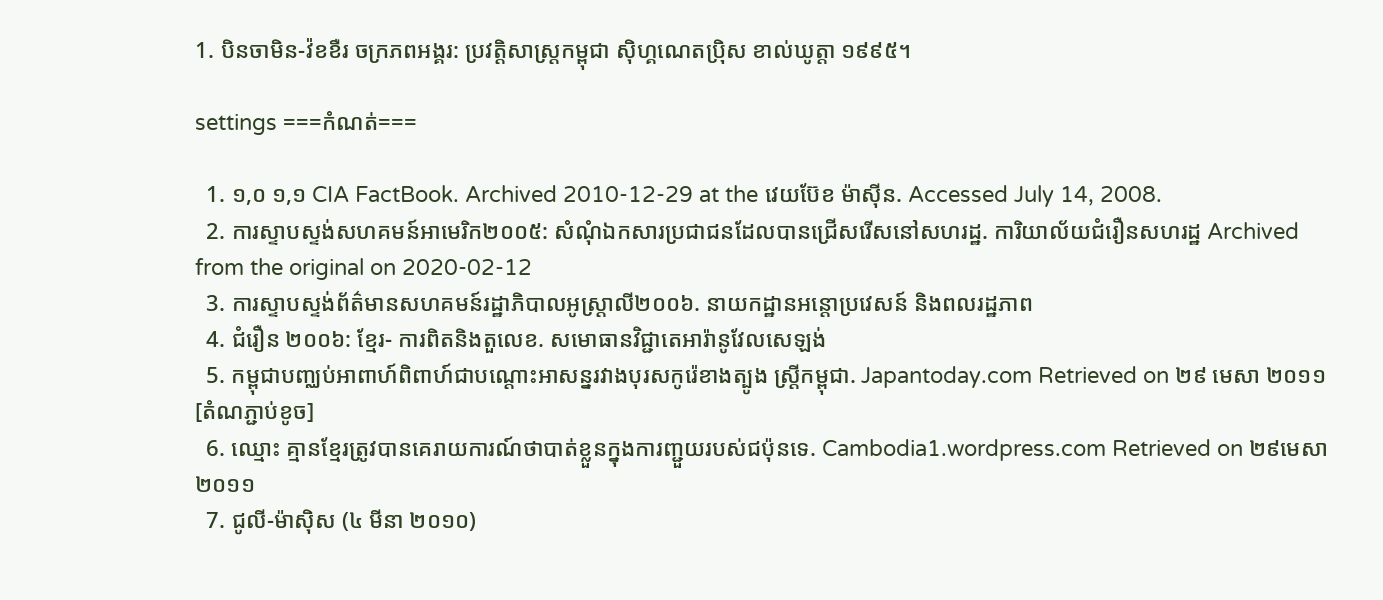1. បិនចាមិន-វ៉ខខឺរ ចក្រភពអង្គរ: ប្រវត្តិសាស្ត្រកម្ពុជា ស៊ិហ្គណេតប៉្រិស ខាល់ឃូត្តា ១៩៩៥។

settings ===កំណត់===

  1. ១,០ ១,១ CIA FactBook. Archived 2010-12-29 at the វេយប៊ែខ ម៉ាស៊ីន. Accessed July 14, 2008.
  2. ការស្ទាបស្ទង់សហគមន៍អាមេរិក២០០៥: សំណុំឯកសារប្រជាជនដែលបានជ្រើសរើសនៅសហរដ្ឋ. ការិយាល័យជំរឿនសហរដ្ឋ Archived from the original on 2020-02-12
  3. ការស្ទាបស្ទង់ព័ត៌មានសហគមន៍រដ្ឋាភិបាលអូស្ត្រាលី២០០៦. នាយកដ្ឋានអន្តោប្រវេសន៍ និងពលរដ្ឋភាព
  4. ជំរឿន ២០០៦: ខ្មែរ- ការពិតនិងតួលេខ. សមោធានវិជ្ជាតេអារ៉ានូវែលសេឡង់
  5. កម្ពុជាបញ្ឈប់អាពាហ៍ពិពាហ៍ជាបណ្ដោះអាសន្នរវាងបុរសកូរ៉េខាងត្បូង ស្ត្រីកម្ពុជា. Japantoday.com Retrieved on ២៩ មេសា ២០១១[តំណភ្ជាប់ខូច]
  6. ឈ្មោះ គ្មានខ្មែរត្រូវបានគេរាយការណ៍ថាបាត់ខ្លួនក្នុងការញ្ជួយរបស់ជប៉ុនទេ. Cambodia1.wordpress.com Retrieved on ២៩មេសា ២០១១
  7. ជូលី-ម៉ាស៊ិស (៤ មីនា ២០១០)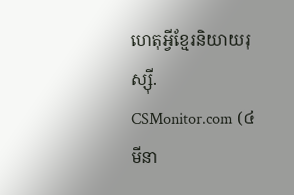ហេតុអ្វីខ្មែរនិយាយរុស្ស៊ី. CSMonitor.com (៤ មីនា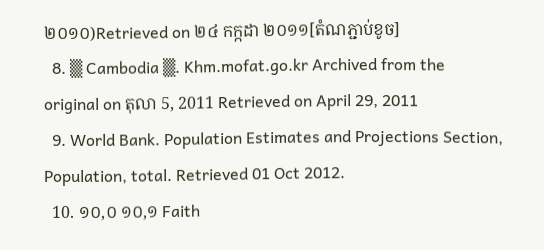២០១០)Retrieved on ២៤ កក្កដា ២០១១[តំណភ្ជាប់ខូច]
  8. ▒ Cambodia ▒. Khm.mofat.go.kr Archived from the original on តុលា 5, 2011 Retrieved on April 29, 2011
  9. World Bank. Population Estimates and Projections Section, Population, total. Retrieved 01 Oct 2012.
  10. ១០,០ ១០,១ Faith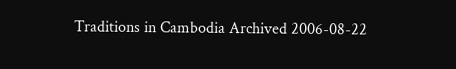Traditions in Cambodia Archived 2006-08-22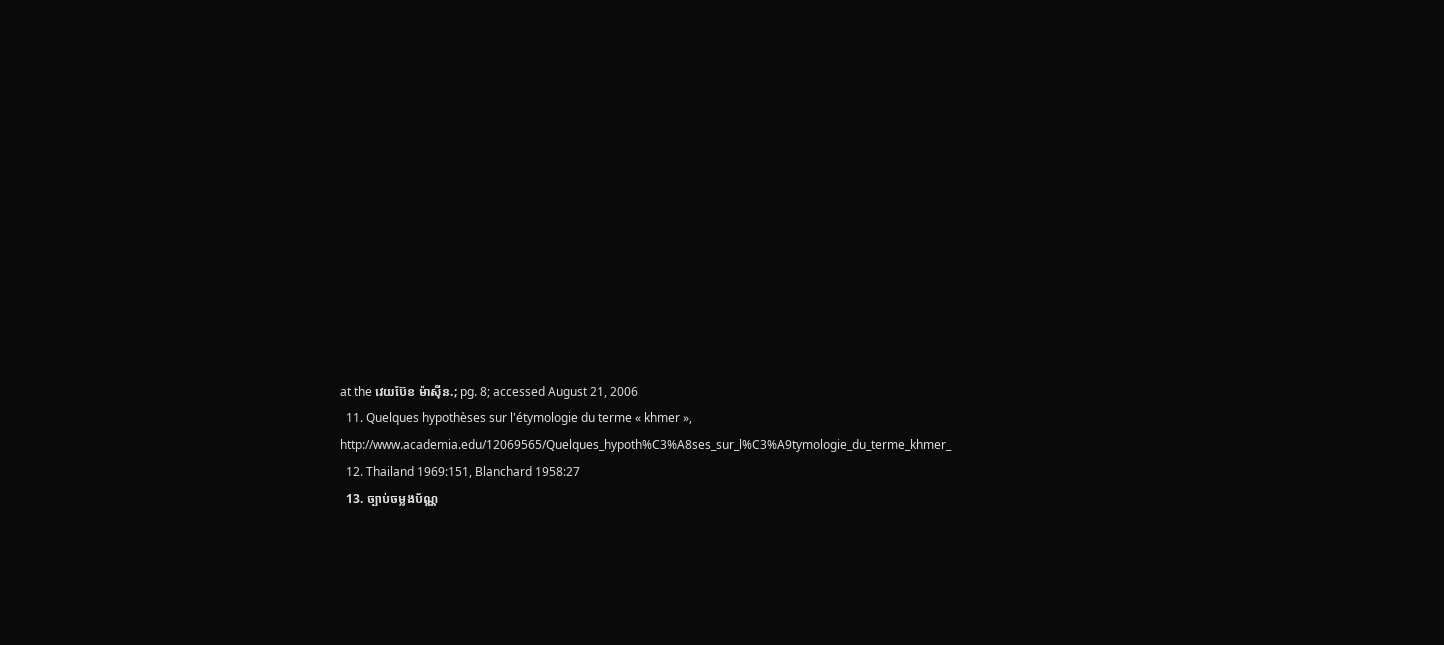at the វេយប៊ែខ ម៉ាស៊ីន.; pg. 8; accessed August 21, 2006
  11. Quelques hypothèses sur l'étymologie du terme « khmer », http://www.academia.edu/12069565/Quelques_hypoth%C3%A8ses_sur_l%C3%A9tymologie_du_terme_khmer_
  12. Thailand 1969:151, Blanchard 1958:27
  13. ច្បាប់ចម្លងប័ណ្ណ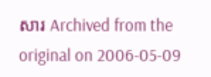សារ Archived from the original on 2006-05-09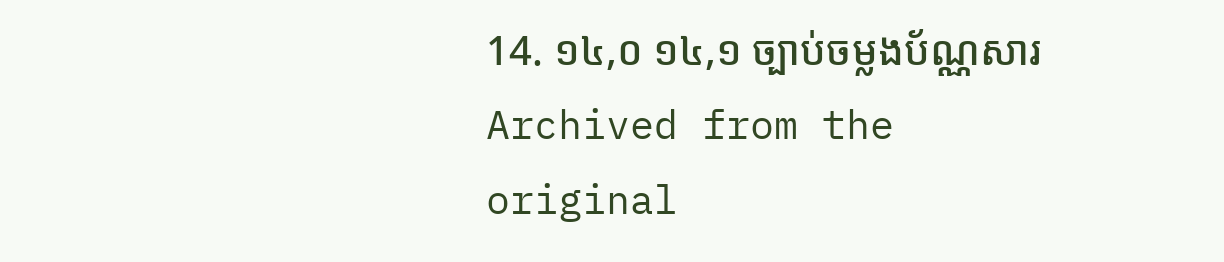14. ១៤,០ ១៤,១ ច្បាប់ចម្លងប័ណ្ណសារ Archived from the original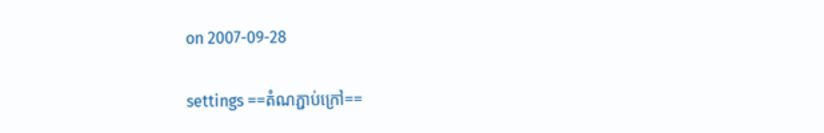on 2007-09-28

settings ==តំណភ្ជាប់ក្រៅ==